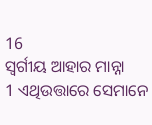16
ସ୍ୱର୍ଗୀୟ ଆହାର ମାନ୍ନା
1 ଏଥିଉତ୍ତାରେ ସେମାନେ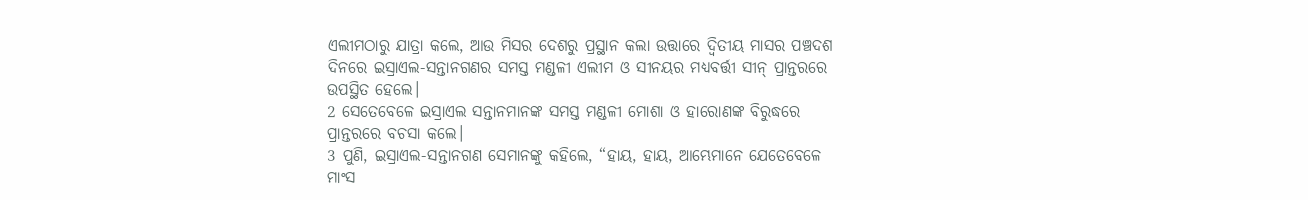ଏଲୀମଠାରୁ ଯାତ୍ରା କଲେ, ଆଉ ମିସର ଦେଶରୁ ପ୍ରସ୍ଥାନ କଲା ଉତ୍ତାରେ ଦ୍ୱିତୀୟ ମାସର ପଞ୍ଚଦଶ ଦିନରେ ଇସ୍ରାଏଲ-ସନ୍ତାନଗଣର ସମସ୍ତ ମଣ୍ଡଳୀ ଏଲୀମ ଓ ସୀନୟର ମଧ୍ୟବର୍ତ୍ତୀ ସୀନ୍ ପ୍ରାନ୍ତରରେ ଉପସ୍ଥିତ ହେଲେ।
2 ସେତେବେଳେ ଇସ୍ରାଏଲ ସନ୍ତାନମାନଙ୍କ ସମସ୍ତ ମଣ୍ଡଳୀ ମୋଶା ଓ ହାରୋଣଙ୍କ ବିରୁଦ୍ଧରେ ପ୍ରାନ୍ତରରେ ବଚସା କଲେ।
3 ପୁଣି, ଇସ୍ରାଏଲ-ସନ୍ତାନଗଣ ସେମାନଙ୍କୁ କହିଲେ, “ହାୟ, ହାୟ, ଆମ୍ଭେମାନେ ଯେତେବେଳେ ମାଂସ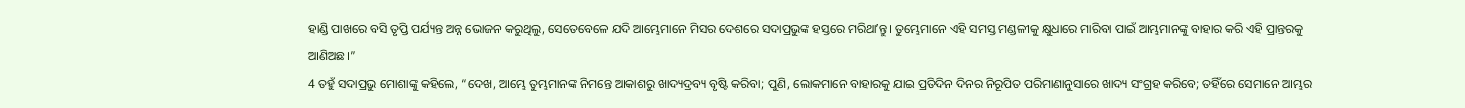ହାଣ୍ଡି ପାଖରେ ବସି ତୃପ୍ତି ପର୍ଯ୍ୟନ୍ତ ଅନ୍ନ ଭୋଜନ କରୁଥିଲୁ, ସେତେବେଳେ ଯଦି ଆମ୍ଭେମାନେ ମିସର ଦେଶରେ ସଦାପ୍ରଭୁଙ୍କ ହସ୍ତରେ ମରିଥାʼନ୍ତୁ। ତୁମ୍ଭେମାନେ ଏହି ସମସ୍ତ ମଣ୍ଡଳୀକୁ କ୍ଷୁଧାରେ ମାରିବା ପାଇଁ ଆମ୍ଭମାନଙ୍କୁ ବାହାର କରି ଏହି ପ୍ରାନ୍ତରକୁ ଆଣିଅଛ।”
4 ତହୁଁ ସଦାପ୍ରଭୁ ମୋଶାଙ୍କୁ କହିଲେ, “ଦେଖ, ଆମ୍ଭେ ତୁମ୍ଭମାନଙ୍କ ନିମନ୍ତେ ଆକାଶରୁ ଖାଦ୍ୟଦ୍ରବ୍ୟ ବୃଷ୍ଟି କରିବା; ପୁଣି, ଲୋକମାନେ ବାହାରକୁ ଯାଇ ପ୍ରତିଦିନ ଦିନର ନିରୂପିତ ପରିମାଣାନୁସାରେ ଖାଦ୍ୟ ସଂଗ୍ରହ କରିବେ; ତହିଁରେ ସେମାନେ ଆମ୍ଭର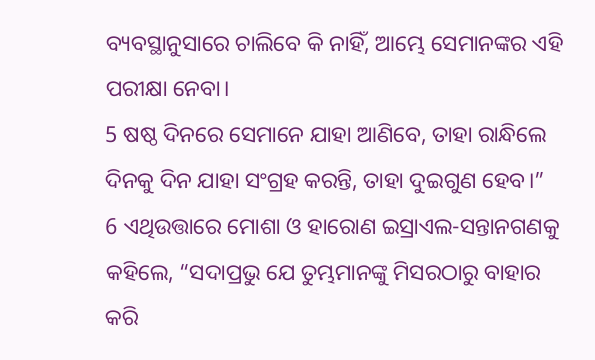ବ୍ୟବସ୍ଥାନୁସାରେ ଚାଲିବେ କି ନାହିଁ, ଆମ୍ଭେ ସେମାନଙ୍କର ଏହି ପରୀକ୍ଷା ନେବା।
5 ଷଷ୍ଠ ଦିନରେ ସେମାନେ ଯାହା ଆଣିବେ, ତାହା ରାନ୍ଧିଲେ ଦିନକୁ ଦିନ ଯାହା ସଂଗ୍ରହ କରନ୍ତି, ତାହା ଦୁଇଗୁଣ ହେବ।”
6 ଏଥିଉତ୍ତାରେ ମୋଶା ଓ ହାରୋଣ ଇସ୍ରାଏଲ-ସନ୍ତାନଗଣକୁ କହିଲେ, “ସଦାପ୍ରଭୁ ଯେ ତୁମ୍ଭମାନଙ୍କୁ ମିସରଠାରୁ ବାହାର କରି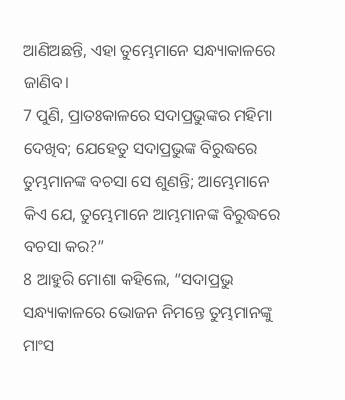ଆଣିଅଛନ୍ତି, ଏହା ତୁମ୍ଭେମାନେ ସନ୍ଧ୍ୟାକାଳରେ ଜାଣିବ।
7 ପୁଣି, ପ୍ରାତଃକାଳରେ ସଦାପ୍ରଭୁଙ୍କର ମହିମା ଦେଖିବ; ଯେହେତୁ ସଦାପ୍ରଭୁଙ୍କ ବିରୁଦ୍ଧରେ ତୁମ୍ଭମାନଙ୍କ ବଚସା ସେ ଶୁଣନ୍ତି; ଆମ୍ଭେମାନେ କିଏ ଯେ, ତୁମ୍ଭେମାନେ ଆମ୍ଭମାନଙ୍କ ବିରୁଦ୍ଧରେ ବଚସା କର?”
8 ଆହୁରି ମୋଶା କହିଲେ, “ସଦାପ୍ରଭୁ ସନ୍ଧ୍ୟାକାଳରେ ଭୋଜନ ନିମନ୍ତେ ତୁମ୍ଭମାନଙ୍କୁ ମାଂସ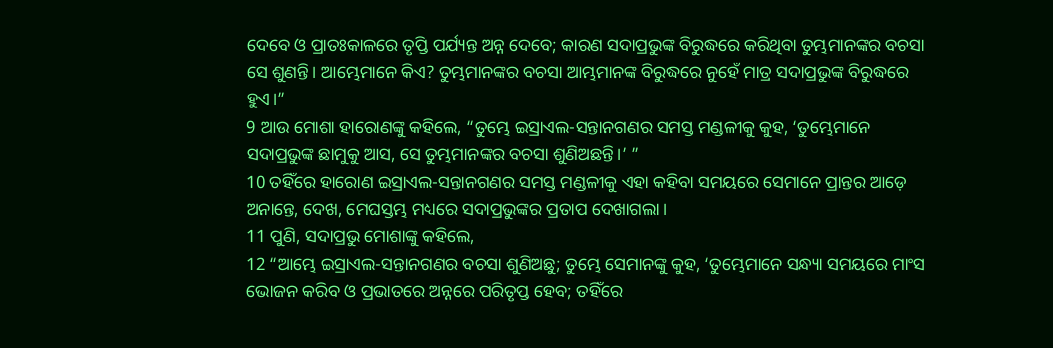ଦେବେ ଓ ପ୍ରାତଃକାଳରେ ତୃପ୍ତି ପର୍ଯ୍ୟନ୍ତ ଅନ୍ନ ଦେବେ; କାରଣ ସଦାପ୍ରଭୁଙ୍କ ବିରୁଦ୍ଧରେ କରିଥିବା ତୁମ୍ଭମାନଙ୍କର ବଚସା ସେ ଶୁଣନ୍ତି। ଆମ୍ଭେମାନେ କିଏ? ତୁମ୍ଭମାନଙ୍କର ବଚସା ଆମ୍ଭମାନଙ୍କ ବିରୁଦ୍ଧରେ ନୁହେଁ ମାତ୍ର ସଦାପ୍ରଭୁଙ୍କ ବିରୁଦ୍ଧରେ ହୁଏ।”
9 ଆଉ ମୋଶା ହାରୋଣଙ୍କୁ କହିଲେ, “ତୁମ୍ଭେ ଇସ୍ରାଏଲ-ସନ୍ତାନଗଣର ସମସ୍ତ ମଣ୍ଡଳୀକୁ କୁହ, ‘ତୁମ୍ଭେମାନେ ସଦାପ୍ରଭୁଙ୍କ ଛାମୁକୁ ଆସ, ସେ ତୁମ୍ଭମାନଙ୍କର ବଚସା ଶୁଣିଅଛନ୍ତି।’ ”
10 ତହିଁରେ ହାରୋଣ ଇସ୍ରାଏଲ-ସନ୍ତାନଗଣର ସମସ୍ତ ମଣ୍ଡଳୀକୁ ଏହା କହିବା ସମୟରେ ସେମାନେ ପ୍ରାନ୍ତର ଆଡ଼େ ଅନାନ୍ତେ, ଦେଖ, ମେଘସ୍ତମ୍ଭ ମଧ୍ୟରେ ସଦାପ୍ରଭୁଙ୍କର ପ୍ରତାପ ଦେଖାଗଲା।
11 ପୁଣି, ସଦାପ୍ରଭୁ ମୋଶାଙ୍କୁ କହିଲେ,
12 “ଆମ୍ଭେ ଇସ୍ରାଏଲ-ସନ୍ତାନଗଣର ବଚସା ଶୁଣିଅଛୁ; ତୁମ୍ଭେ ସେମାନଙ୍କୁ କୁହ, ‘ତୁମ୍ଭେମାନେ ସନ୍ଧ୍ୟା ସମୟରେ ମାଂସ ଭୋଜନ କରିବ ଓ ପ୍ରଭାତରେ ଅନ୍ନରେ ପରିତୃପ୍ତ ହେବ; ତହିଁରେ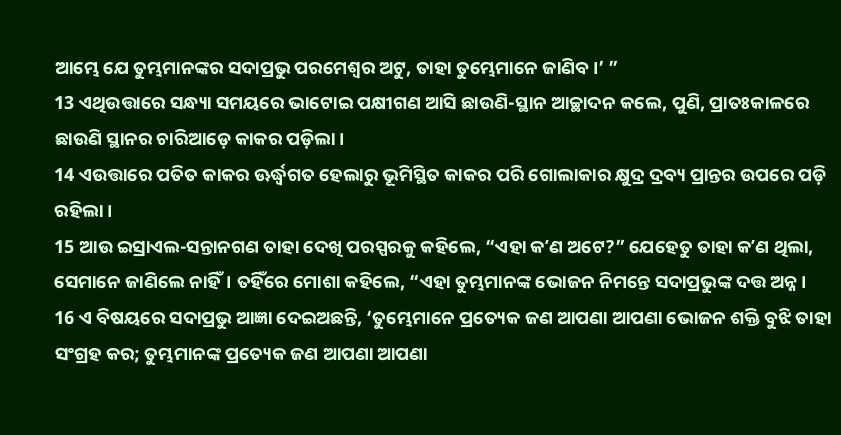ଆମ୍ଭେ ଯେ ତୁମ୍ଭମାନଙ୍କର ସଦାପ୍ରଭୁ ପରମେଶ୍ୱର ଅଟୁ, ତାହା ତୁମ୍ଭେମାନେ ଜାଣିବ।’ ”
13 ଏଥିଉତ୍ତାରେ ସନ୍ଧ୍ୟା ସମୟରେ ଭାଟୋଇ ପକ୍ଷୀଗଣ ଆସି ଛାଉଣି-ସ୍ଥାନ ଆଚ୍ଛାଦନ କଲେ, ପୁଣି, ପ୍ରାତଃକାଳରେ ଛାଉଣି ସ୍ଥାନର ଚାରିଆଡ଼େ କାକର ପଡ଼ିଲା।
14 ଏଉତ୍ତାରେ ପତିତ କାକର ଊର୍ଦ୍ଧ୍ୱଗତ ହେଲାରୁ ଭୂମିସ୍ଥିତ କାକର ପରି ଗୋଲାକାର କ୍ଷୁଦ୍ର ଦ୍ରବ୍ୟ ପ୍ରାନ୍ତର ଉପରେ ପଡ଼ି ରହିଲା।
15 ଆଉ ଇସ୍ରାଏଲ-ସନ୍ତାନଗଣ ତାହା ଦେଖି ପରସ୍ପରକୁ କହିଲେ, “ଏହା କʼଣ ଅଟେ?” ଯେହେତୁ ତାହା କʼଣ ଥିଲା, ସେମାନେ ଜାଣିଲେ ନାହିଁ। ତହିଁରେ ମୋଶା କହିଲେ, “ଏହା ତୁମ୍ଭମାନଙ୍କ ଭୋଜନ ନିମନ୍ତେ ସଦାପ୍ରଭୁଙ୍କ ଦତ୍ତ ଅନ୍ନ।
16 ଏ ବିଷୟରେ ସଦାପ୍ରଭୁ ଆଜ୍ଞା ଦେଇଅଛନ୍ତି, ‘ତୁମ୍ଭେମାନେ ପ୍ରତ୍ୟେକ ଜଣ ଆପଣା ଆପଣା ଭୋଜନ ଶକ୍ତି ବୁଝି ତାହା ସଂଗ୍ରହ କର; ତୁମ୍ଭମାନଙ୍କ ପ୍ରତ୍ୟେକ ଜଣ ଆପଣା ଆପଣା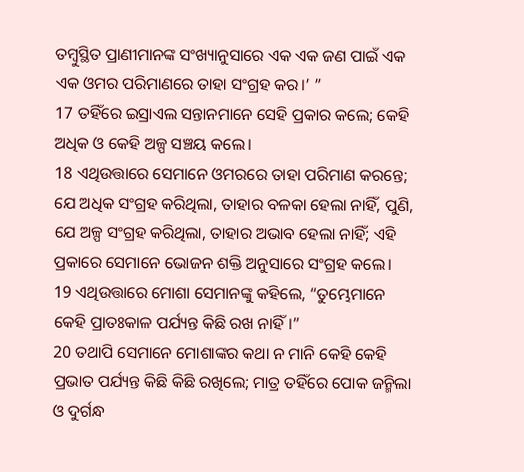ତମ୍ବୁସ୍ଥିତ ପ୍ରାଣୀମାନଙ୍କ ସଂଖ୍ୟାନୁସାରେ ଏକ ଏକ ଜଣ ପାଇଁ ଏକ ଏକ ଓମର ପରିମାଣରେ ତାହା ସଂଗ୍ରହ କର।’ ”
17 ତହିଁରେ ଇସ୍ରାଏଲ ସନ୍ତାନମାନେ ସେହି ପ୍ରକାର କଲେ; କେହି ଅଧିକ ଓ କେହି ଅଳ୍ପ ସଞ୍ଚୟ କଲେ।
18 ଏଥିଉତ୍ତାରେ ସେମାନେ ଓମରରେ ତାହା ପରିମାଣ କରନ୍ତେ; ଯେ ଅଧିକ ସଂଗ୍ରହ କରିଥିଲା, ତାହାର ବଳକା ହେଲା ନାହିଁ, ପୁଣି, ଯେ ଅଳ୍ପ ସଂଗ୍ରହ କରିଥିଲା, ତାହାର ଅଭାବ ହେଲା ନାହିଁ; ଏହି ପ୍ରକାରେ ସେମାନେ ଭୋଜନ ଶକ୍ତି ଅନୁସାରେ ସଂଗ୍ରହ କଲେ।
19 ଏଥିଉତ୍ତାରେ ମୋଶା ସେମାନଙ୍କୁ କହିଲେ, “ତୁମ୍ଭେମାନେ କେହି ପ୍ରାତଃକାଳ ପର୍ଯ୍ୟନ୍ତ କିଛି ରଖ ନାହିଁ।”
20 ତଥାପି ସେମାନେ ମୋଶାଙ୍କର କଥା ନ ମାନି କେହି କେହି ପ୍ରଭାତ ପର୍ଯ୍ୟନ୍ତ କିଛି କିଛି ରଖିଲେ; ମାତ୍ର ତହିଁରେ ପୋକ ଜନ୍ମିଲା ଓ ଦୁର୍ଗନ୍ଧ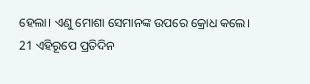ହେଲା। ଏଣୁ ମୋଶା ସେମାନଙ୍କ ଉପରେ କ୍ରୋଧ କଲେ।
21 ଏହିରୂପେ ପ୍ରତିଦିନ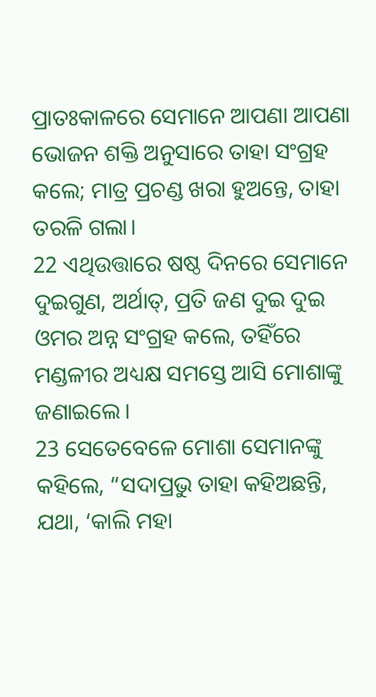ପ୍ରାତଃକାଳରେ ସେମାନେ ଆପଣା ଆପଣା ଭୋଜନ ଶକ୍ତି ଅନୁସାରେ ତାହା ସଂଗ୍ରହ କଲେ; ମାତ୍ର ପ୍ରଚଣ୍ଡ ଖରା ହୁଅନ୍ତେ, ତାହା ତରଳି ଗଲା।
22 ଏଥିଉତ୍ତାରେ ଷଷ୍ଠ ଦିନରେ ସେମାନେ ଦୁଇଗୁଣ, ଅର୍ଥାତ୍, ପ୍ରତି ଜଣ ଦୁଇ ଦୁଇ ଓମର ଅନ୍ନ ସଂଗ୍ରହ କଲେ, ତହିଁରେ ମଣ୍ଡଳୀର ଅଧ୍ୟକ୍ଷ ସମସ୍ତେ ଆସି ମୋଶାଙ୍କୁ ଜଣାଇଲେ।
23 ସେତେବେଳେ ମୋଶା ସେମାନଙ୍କୁ କହିଲେ, “ସଦାପ୍ରଭୁ ତାହା କହିଅଛନ୍ତି, ଯଥା, ‘କାଲି ମହା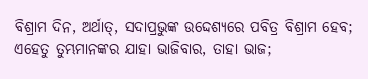ବିଶ୍ରାମ ଦିନ, ଅର୍ଥାତ୍, ସଦାପ୍ରଭୁଙ୍କ ଉଦ୍ଦେଶ୍ୟରେ ପବିତ୍ର ବିଶ୍ରାମ ହେବ; ଏହେତୁ ତୁମ୍ଭମାନଙ୍କର ଯାହା ଭାଜିବାର, ତାହା ଭାଜ;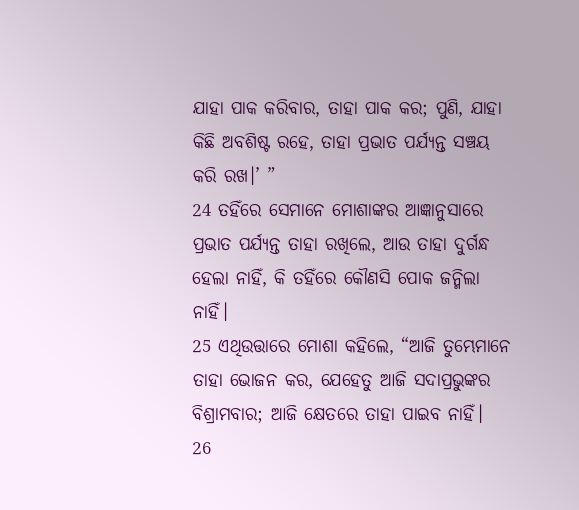ଯାହା ପାକ କରିବାର, ତାହା ପାକ କର; ପୁଣି, ଯାହା କିଛି ଅବଶିଷ୍ଟ ରହେ, ତାହା ପ୍ରଭାତ ପର୍ଯ୍ୟନ୍ତ ସଞ୍ଚୟ କରି ରଖ।’ ”
24 ତହିଁରେ ସେମାନେ ମୋଶାଙ୍କର ଆଜ୍ଞାନୁସାରେ ପ୍ରଭାତ ପର୍ଯ୍ୟନ୍ତ ତାହା ରଖିଲେ, ଆଉ ତାହା ଦୁର୍ଗନ୍ଧ ହେଲା ନାହିଁ, କି ତହିଁରେ କୌଣସି ପୋକ ଜନ୍ମିଲା ନାହିଁ।
25 ଏଥିଉତ୍ତାରେ ମୋଶା କହିଲେ, “ଆଜି ତୁମ୍ଭେମାନେ ତାହା ଭୋଜନ କର, ଯେହେତୁ ଆଜି ସଦାପ୍ରଭୁଙ୍କର ବିଶ୍ରାମବାର; ଆଜି କ୍ଷେତରେ ତାହା ପାଇବ ନାହିଁ।
26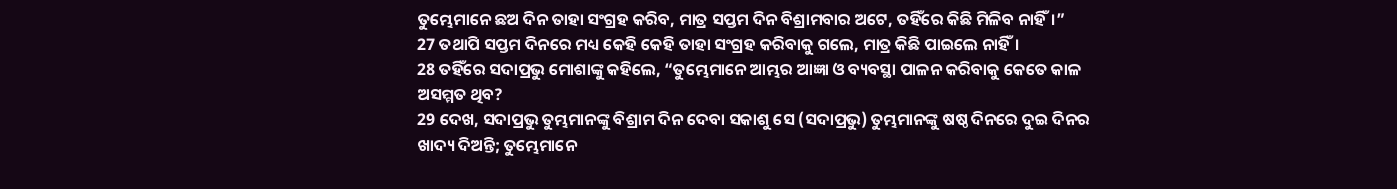ତୁମ୍ଭେମାନେ ଛଅ ଦିନ ତାହା ସଂଗ୍ରହ କରିବ, ମାତ୍ର ସପ୍ତମ ଦିନ ବିଶ୍ରାମବାର ଅଟେ, ତହିଁରେ କିଛି ମିଳିବ ନାହିଁ।”
27 ତଥାପି ସପ୍ତମ ଦିନରେ ମଧ୍ୟ କେହି କେହି ତାହା ସଂଗ୍ରହ କରିବାକୁ ଗଲେ, ମାତ୍ର କିଛି ପାଇଲେ ନାହିଁ।
28 ତହିଁରେ ସଦାପ୍ରଭୁ ମୋଶାଙ୍କୁ କହିଲେ, “ତୁମ୍ଭେମାନେ ଆମ୍ଭର ଆଜ୍ଞା ଓ ବ୍ୟବସ୍ଥା ପାଳନ କରିବାକୁ କେତେ କାଳ ଅସମ୍ମତ ଥିବ?
29 ଦେଖ, ସଦାପ୍ରଭୁ ତୁମ୍ଭମାନଙ୍କୁ ବିଶ୍ରାମ ଦିନ ଦେବା ସକାଶୁ ସେ (ସଦାପ୍ରଭୁ) ତୁମ୍ଭମାନଙ୍କୁ ଷଷ୍ଠ ଦିନରେ ଦୁଇ ଦିନର ଖାଦ୍ୟ ଦିଅନ୍ତି; ତୁମ୍ଭେମାନେ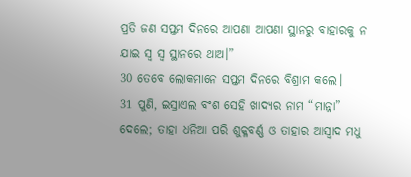ପ୍ରତି ଜଣ ସପ୍ତମ ଦିନରେ ଆପଣା ଆପଣା ସ୍ଥାନରୁ ବାହାରକୁ ନ ଯାଇ ସ୍ୱ ସ୍ୱ ସ୍ଥାନରେ ଥାଅ।”
30 ତେବେ ଲୋକମାନେ ସପ୍ତମ ଦିନରେ ବିଶ୍ରାମ କଲେ।
31 ପୁଣି, ଇସ୍ରାଏଲ ବଂଶ ସେହି ଖାଦ୍ୟର ନାମ “ମାନ୍ନା” ଦେଲେ; ତାହା ଧନିଆ ପରି ଶୁକ୍ଳବର୍ଣ୍ଣ ଓ ତାହାର ଆସ୍ୱାଦ ମଧୁ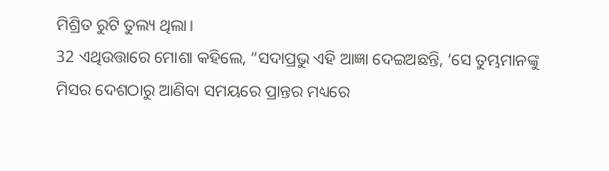ମିଶ୍ରିତ ରୁଟି ତୁଲ୍ୟ ଥିଲା।
32 ଏଥିଉତ୍ତାରେ ମୋଶା କହିଲେ, “ସଦାପ୍ରଭୁ ଏହି ଆଜ୍ଞା ଦେଇଅଛନ୍ତି, ‘ସେ ତୁମ୍ଭମାନଙ୍କୁ ମିସର ଦେଶଠାରୁ ଆଣିବା ସମୟରେ ପ୍ରାନ୍ତର ମଧ୍ୟରେ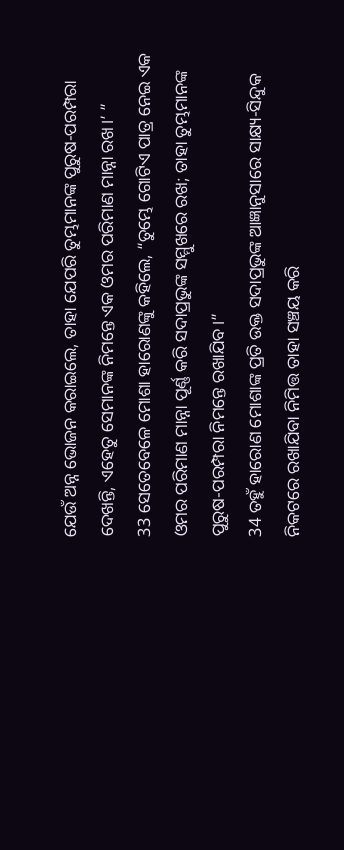ଯେଉଁ ଅନ୍ନ ଭୋଜନ କରାଇଲେ, ତାହା ଯେପରି ତୁମ୍ଭମାନଙ୍କ ପୁରୁଷ-ପରମ୍ପରା ଦେଖନ୍ତି, ଏହେତୁ ସେମାନଙ୍କ ନିମନ୍ତେ ଏକ ଓମର ପରିମାଣ ମାନ୍ନା ରଖ।’ ”
33 ସେତେବେଳେ ମୋଶା ହାରୋଣଙ୍କୁ କହିଲେ, “ତୁମ୍ଭେ ଗୋଟିଏ ପାତ୍ର ନେଇ ଏକ ଓମର ପରିମାଣ ମାନ୍ନା ପୂର୍ଣ୍ଣ କରି ସଦାପ୍ରଭୁଙ୍କ ସମ୍ମୁଖରେ ରଖ; ତାହା ତୁମ୍ଭମାନଙ୍କ ପୁରୁଷ-ପରମ୍ପରା ନିମନ୍ତେ ରଖାଯିବ।”
34 ତହୁଁ ହାରୋଣ ମୋଶାଙ୍କ ପ୍ରତି ଉକ୍ତ ସଦାପ୍ରଭୁଙ୍କ ଆଜ୍ଞାନୁସାରେ ସାକ୍ଷ୍ୟ-ସିନ୍ଦୁକ ନିକଟରେ ରଖାଯିବା ନିମିତ୍ତ ତାହା ସଞ୍ଚୟ କରି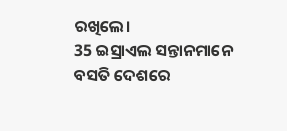ରଖିଲେ।
35 ଇସ୍ରାଏଲ ସନ୍ତାନମାନେ ବସତି ଦେଶରେ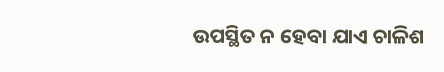ଉପସ୍ଥିତ ନ ହେବା ଯାଏ ଚାଳିଶ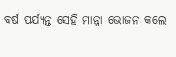ବର୍ଷ ପର୍ଯ୍ୟନ୍ତ ସେହି ମାନ୍ନା ଭୋଜନ କଲେ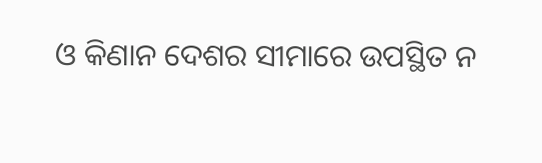ଓ କିଣାନ ଦେଶର ସୀମାରେ ଉପସ୍ଥିତ ନ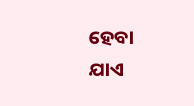ହେବା ଯାଏ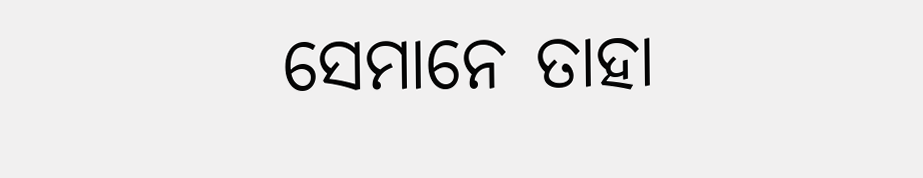ସେମାନେ ତାହା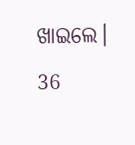ଖାଇଲେ।
36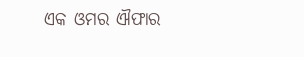ଏକ ଓମର ଐଫାର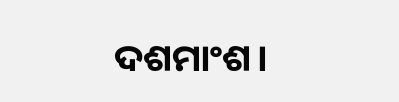ଦଶମାଂଶ।